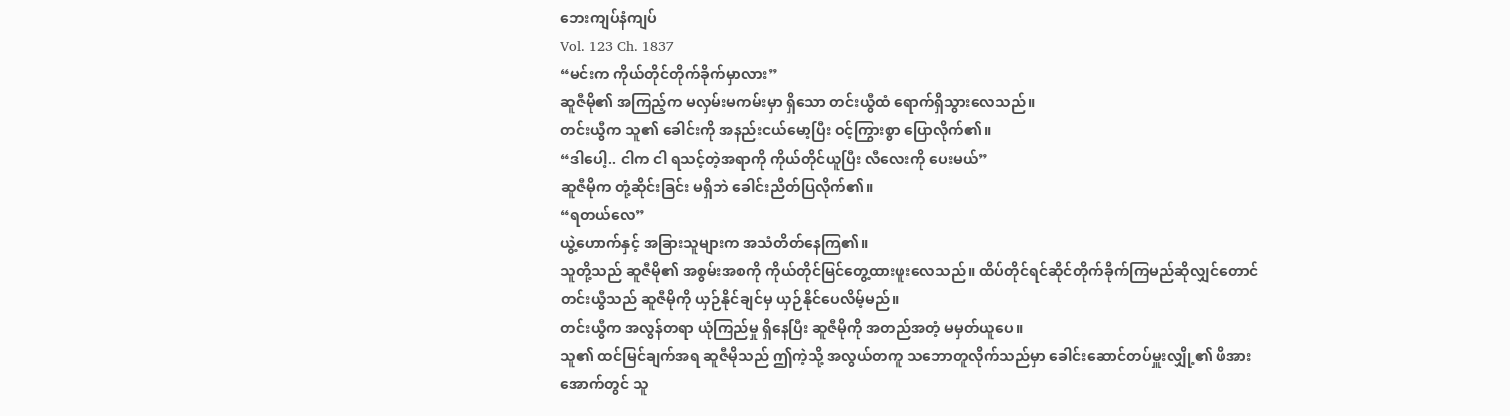ဘေးကျပ်နံကျပ်
Vol. 123 Ch. 1837
“မင်းက ကိုယ်တိုင်တိုက်ခိုက်မှာလား”
ဆူဇီမို၏ အကြည့်က မလှမ်းမကမ်းမှာ ရှိသော တင်းယွီထံ ရောက်ရှိသွားလေသည်။
တင်းယွီက သူ၏ ခေါင်းကို အနည်းငယ်မော့ပြီး ဝင့်ကြွားစွာ ပြောလိုက်၏။
“ဒါပေါ့.. ငါက ငါ ရသင့်တဲ့အရာကို ကိုယ်တိုင်ယူပြီး လီလေးကို ပေးမယ်”
ဆူဇီမိုက တုံ့ဆိုင်းခြင်း မရှိဘဲ ခေါင်းညိတ်ပြလိုက်၏။
“ရတယ်လေ”
ယွဲ့ဟောက်နှင့် အခြားသူများက အသံတိတ်နေကြ၏။
သူတို့သည် ဆူဇီမို၏ အစွမ်းအစကို ကိုယ်တိုင်မြင်တွေ့ထားဖူးလေသည်။ ထိပ်တိုင်ရင်ဆိုင်တိုက်ခိုက်ကြမည်ဆိုလျှင်တောင် တင်းယွီသည် ဆူဇီမိုကို ယှဉ်နိုင်ချင်မှ ယှဉ်နိုင်ပေလိမ့်မည်။
တင်းယွီက အလွန်တရာ ယုံကြည်မှု ရှိနေပြီး ဆူဇီမိုကို အတည်အတံ့ မမှတ်ယူပေ။
သူ၏ ထင်မြင်ချက်အရ ဆူဇီမိုသည် ဤကဲ့သို့ အလွယ်တကူ သဘောတူလိုက်သည်မှာ ခေါင်းဆောင်တပ်မှူးလျှို့၏ ဖိအားအောက်တွင် သူ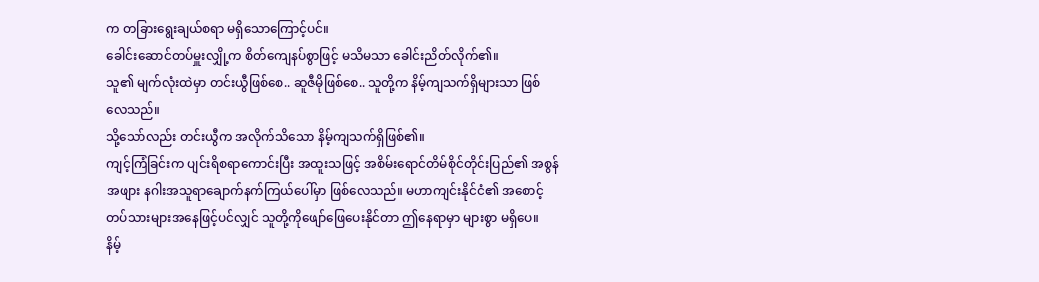က တခြားရွေးချယ်စရာ မရှိသောကြောင့်ပင်။
ခေါင်းဆောင်တပ်မှူးလျှို့က စိတ်ကျေနပ်စွာဖြင့် မသိမသာ ခေါင်းညိတ်လိုက်၏။
သူ၏ မျက်လုံးထဲမှာ တင်းယွီဖြစ်စေ.. ဆူဇီမိုဖြစ်စေ.. သူတို့က နိမ့်ကျသက်ရှိများသာ ဖြစ်လေသည်။
သို့သော်လည်း တင်းယွီက အလိုက်သိသော နိမ့်ကျသက်ရှိဖြစ်၏။
ကျင့်ကြံခြင်းက ပျင်းရိစရာကောင်းပြီး အထူးသဖြင့် အစိမ်းရောင်တိမ်စိုင်တိုင်းပြည်၏ အစွန်အဖျား နဂါးအသူရာချောက်နက်ကြယ်ပေါ်မှာ ဖြစ်လေသည်။ မဟာကျင်းနိုင်ငံ၏ အစောင့်တပ်သားများအနေဖြင့်ပင်လျှင် သူတို့ကိုဖျော်ဖြေပေးနိုင်တာ ဤနေရာမှာ များစွာ မရှိပေ။
နိမ့်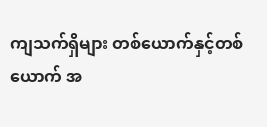ကျသက်ရှိများ တစ်ယောက်နှင့်တစ်ယောက် အ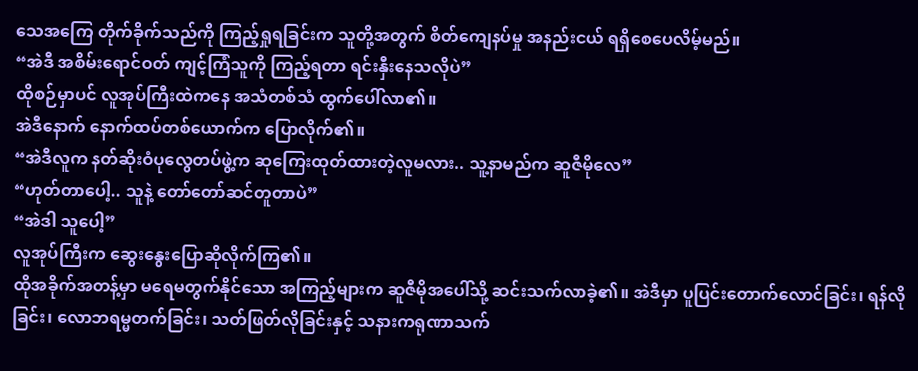သေအကြေ တိုက်ခိုက်သည်ကို ကြည့်ရှုရခြင်းက သူတို့အတွက် စိတ်ကျေနပ်မှု အနည်းငယ် ရရှိစေပေလိမ့်မည်။
“အဲဒီ အစိမ်းရောင်ဝတ် ကျင့်ကြံသူကို ကြည့်ရတာ ရင်းနှီးနေသလိုပဲ”
ထိုစဉ်မှာပင် လူအုပ်ကြီးထဲကနေ အသံတစ်သံ ထွက်ပေါ်လာ၏။
အဲဒီနောက် နောက်ထပ်တစ်ယောက်က ပြောလိုက်၏။
“အဲဒီလူက နတ်ဆိုးဝံပုလွေတပ်ဖွဲ့က ဆုကြေးထုတ်ထားတဲ့လူမလား.. သူ့နာမည်က ဆူဇီမိုလေ”
“ဟုတ်တာပေါ့.. သူနဲ့ တော်တော်ဆင်တူတာပဲ”
“အဲဒါ သူပေါ့”
လူအုပ်ကြီးက ဆွေးနွေးပြောဆိုလိုက်ကြ၏။
ထိုအခိုက်အတန့်မှာ မရေမတွက်နိုင်သော အကြည့်များက ဆူဇီမိုအပေါ်သို့ ဆင်းသက်လာခဲ့၏။ အဲဒီမှာ ပူပြင်းတောက်လောင်ခြင်း၊ ရန်လိုခြင်း၊ လောဘရမ္မတက်ခြင်း၊ သတ်ဖြတ်လိုခြင်းနှင့် သနားကရုဏာသက်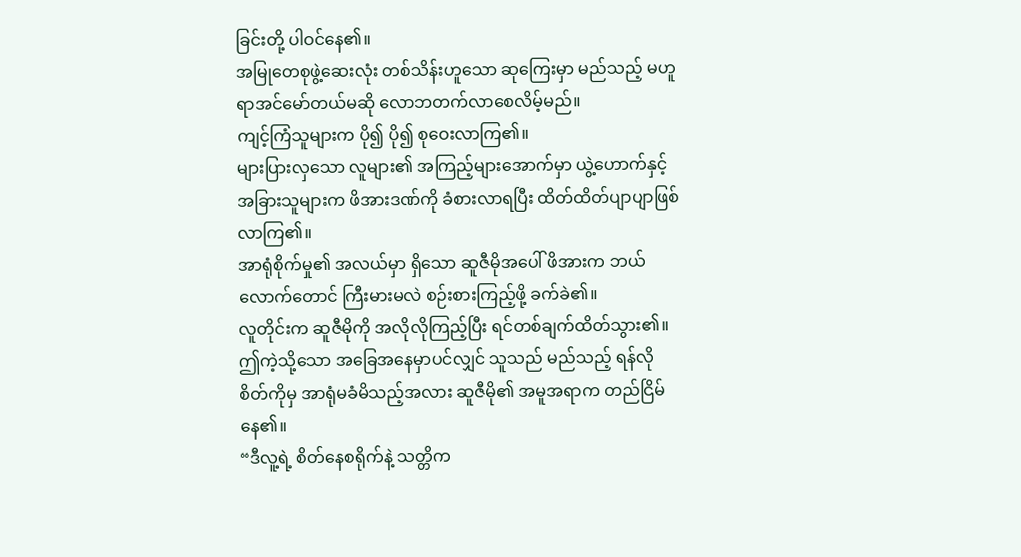ခြင်းတို့ ပါဝင်နေ၏။
အမြုတေစုဖွဲ့ဆေးလုံး တစ်သိန်းဟူသော ဆုကြေးမှာ မည်သည့် မဟူရာအင်မော်တယ်မဆို လောဘတက်လာစေလိမ့်မည်။
ကျင့်ကြံသူများက ပို၍ ပို၍ စုဝေးလာကြ၏။
များပြားလှသော လူများ၏ အကြည့်များအောက်မှာ ယွဲ့ဟောက်နှင့် အခြားသူများက ဖိအားဒဏ်ကို ခံစားလာရပြီး ထိတ်ထိတ်ပျာပျာဖြစ်လာကြ၏။
အာရုံစိုက်မှု၏ အလယ်မှာ ရှိသော ဆူဇီမိုအပေါ် ဖိအားက ဘယ်လောက်တောင် ကြီးမားမလဲ စဉ်းစားကြည့်ဖို့ ခက်ခဲ၏။
လူတိုင်းက ဆူဇီမိုကို အလိုလိုကြည့်ပြီး ရင်တစ်ချက်ထိတ်သွား၏။
ဤကဲ့သို့သော အခြေအနေမှာပင်လျှင် သူသည် မည်သည့် ရန်လိုစိတ်ကိုမှ အာရုံမခံမိသည့်အလား ဆူဇီမို၏ အမူအရာက တည်ငြိမ်နေ၏။
“ဒီလူ့ရဲ့ စိတ်နေစရိုက်နဲ့ သတ္တိက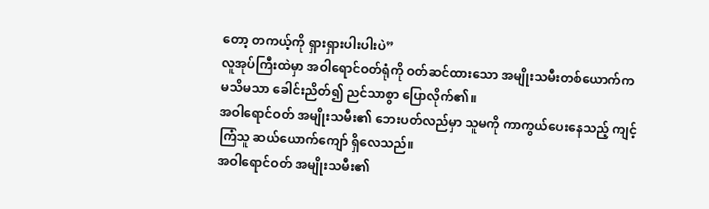တော့ တကယ့်ကို ရှားရှားပါးပါးပဲ”
လူအုပ်ကြီးထဲမှာ အဝါရောင်ဝတ်ရုံကို ဝတ်ဆင်ထားသော အမျိုးသမီးတစ်ယောက်က မသိမသာ ခေါင်းညိတ်၍ ညင်သာစွာ ပြောလိုက်၏။
အဝါရောင်ဝတ် အမျိုးသမီး၏ ဘေးပတ်လည်မှာ သူမကို ကာကွယ်ပေးနေသည့် ကျင့်ကြံသူ ဆယ်ယောက်ကျော် ရှိလေသည်။
အဝါရောင်ဝတ် အမျိုးသမီး၏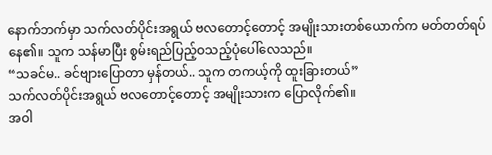နောက်ဘက်မှာ သက်လတ်ပိုင်းအရွယ် ဗလတောင့်တောင့် အမျိုးသားတစ်ယောက်က မတ်တတ်ရပ်နေ၏။ သူက သန်မာပြီး စွမ်းရည်ပြည့်ဝသည့်ပုံပေါ်လေသည်။
“သခင်မ.. ခင်ဗျားပြောတာ မှန်တယ်.. သူက တကယ့်ကို ထူးခြားတယ်”
သက်လတ်ပိုင်းအရွယ် ဗလတောင့်တောင့် အမျိုးသားက ပြောလိုက်၏။
အဝါ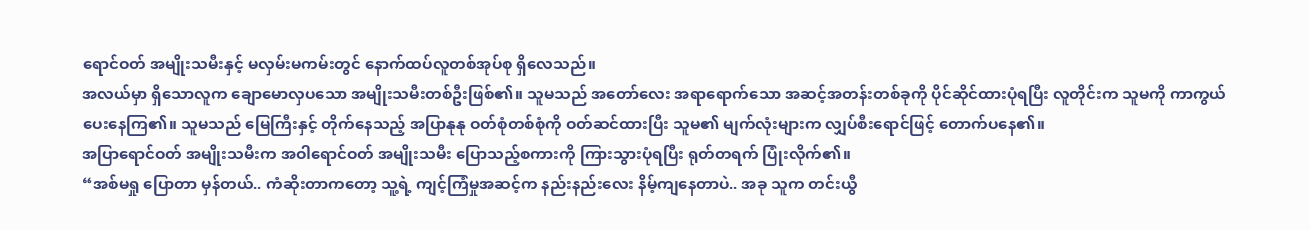ရောင်ဝတ် အမျိုးသမီးနှင့် မလှမ်းမကမ်းတွင် နောက်ထပ်လူတစ်အုပ်စု ရှိလေသည်။
အလယ်မှာ ရှိသောလူက ချောမောလှပသော အမျိုးသမီးတစ်ဦးဖြစ်၏။ သူမသည် အတော်လေး အရာရောက်သော အဆင့်အတန်းတစ်ခုကို ပိုင်ဆိုင်ထားပုံရပြီး လူတိုင်းက သူမကို ကာကွယ်ပေးနေကြ၏။ သူမသည် မြေကြီးနှင့် တိုက်နေသည့် အပြာနုနု ဝတ်စုံတစ်စုံကို ဝတ်ဆင်ထားပြီး သူမ၏ မျက်လုံးများက လျှပ်စီးရောင်ဖြင့် တောက်ပနေ၏။
အပြာရောင်ဝတ် အမျိုးသမီးက အဝါရောင်ဝတ် အမျိုးသမီး ပြောသည့်စကားကို ကြားသွားပုံရပြီး ရုတ်တရက် ပြုံးလိုက်၏။
“အစ်မရှု ပြောတာ မှန်တယ်.. ကံဆိုးတာကတော့ သူ့ရဲ့ ကျင့်ကြံမှုအဆင့်က နည်းနည်းလေး နိမ့်ကျနေတာပဲ.. အခု သူက တင်းယွီ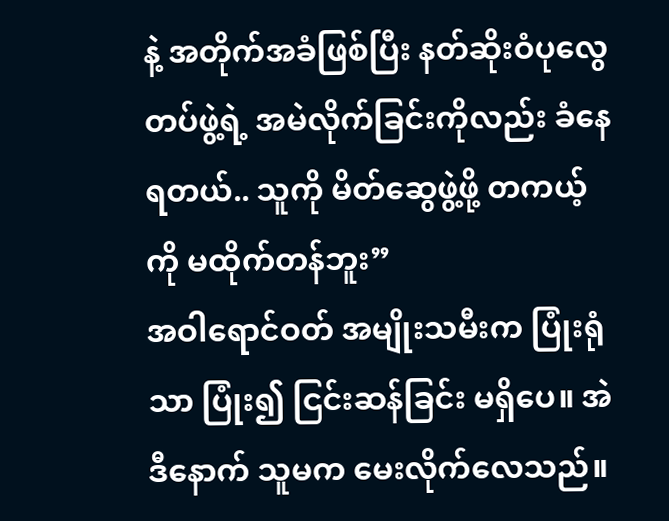နဲ့ အတိုက်အခံဖြစ်ပြီး နတ်ဆိုးဝံပုလွေတပ်ဖွဲ့ရဲ့ အမဲလိုက်ခြင်းကိုလည်း ခံနေရတယ်.. သူကို မိတ်ဆွေဖွဲ့ဖို့ တကယ့်ကို မထိုက်တန်ဘူး”
အဝါရောင်ဝတ် အမျိုးသမီးက ပြုံးရုံသာ ပြုံး၍ ငြင်းဆန်ခြင်း မရှိပေ။ အဲဒီနောက် သူမက မေးလိုက်လေသည်။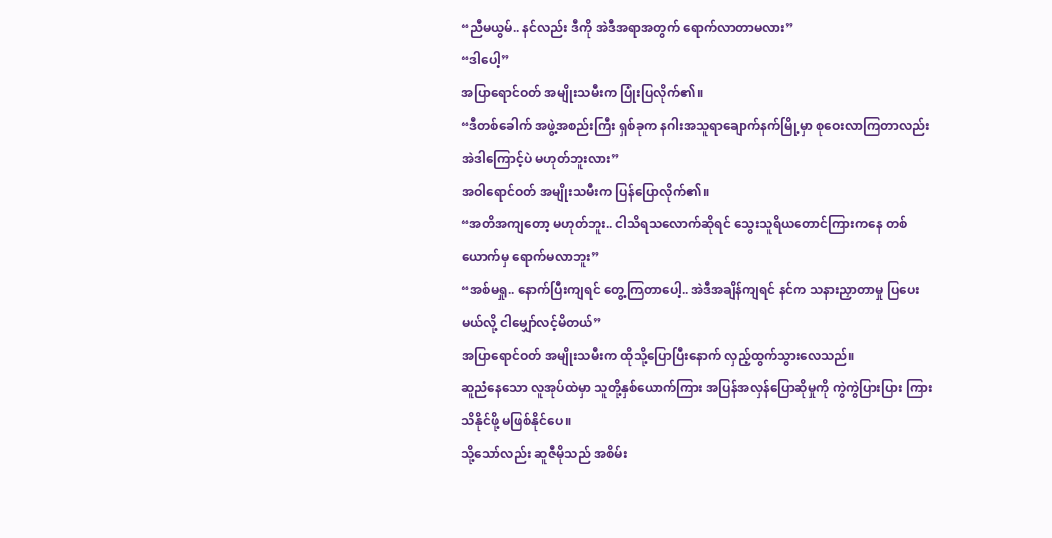“ညီမယွမ်.. နင်လည်း ဒီကို အဲဒီအရာအတွက် ရောက်လာတာမလား”
“ဒါပေါ့”
အပြာရောင်ဝတ် အမျိုးသမီးက ပြုံးပြလိုက်၏။
“ဒီတစ်ခေါက် အဖွဲ့အစည်းကြီး ရှစ်ခုက နဂါးအသူရာချောက်နက်မြို့မှာ စုဝေးလာကြတာလည်း အဲဒါကြောင့်ပဲ မဟုတ်ဘူးလား”
အဝါရောင်ဝတ် အမျိုးသမီးက ပြန်ပြောလိုက်၏။
“အတိအကျတော့ မဟုတ်ဘူး.. ငါသိရသလောက်ဆိုရင် သွေးသူရိယတောင်ကြားကနေ တစ်ယောက်မှ ရောက်မလာဘူး”
“အစ်မရှု.. နောက်ပြီးကျရင် တွေ့ကြတာပေါ့.. အဲဒီအချိန်ကျရင် နင်က သနားညှာတာမှု ပြပေးမယ်လို့ ငါမျှော်လင့်မိတယ်”
အပြာရောင်ဝတ် အမျိုးသမီးက ထိုသို့ပြောပြီးနောက် လှည့်ထွက်သွားလေသည်။
ဆူညံနေသော လူအုပ်ထဲမှာ သူတို့နှစ်ယောက်ကြား အပြန်အလှန်ပြောဆိုမှုကို ကွဲကွဲပြားပြား ကြားသိနိုင်ဖို့ မဖြစ်နိုင်ပေ။
သို့သော်လည်း ဆူဇီမိုသည် အစိမ်း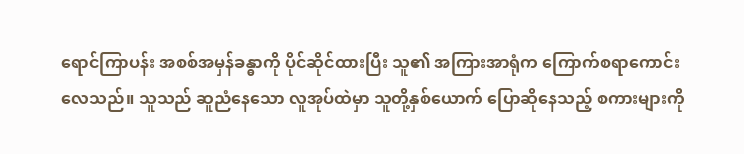ရောင်ကြာပန်း အစစ်အမှန်ခန္ဓာကို ပိုင်ဆိုင်ထားပြီး သူ၏ အကြားအာရုံက ကြောက်စရာကောင်းလေသည်။ သူသည် ဆူညံနေသော လူအုပ်ထဲမှာ သူတို့နှစ်ယောက် ပြောဆိုနေသည့် စကားများကို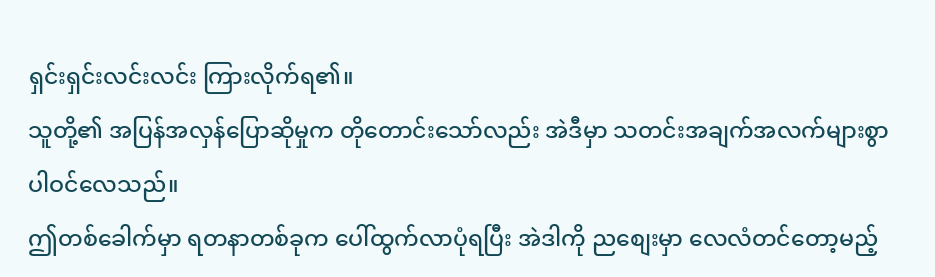ရှင်းရှင်းလင်းလင်း ကြားလိုက်ရ၏။
သူတို့၏ အပြန်အလှန်ပြောဆိုမှုက တိုတောင်းသော်လည်း အဲဒီမှာ သတင်းအချက်အလက်များစွာ ပါဝင်လေသည်။
ဤတစ်ခေါက်မှာ ရတနာတစ်ခုက ပေါ်ထွက်လာပုံရပြီး အဲဒါကို ညစျေးမှာ လေလံတင်တော့မည့်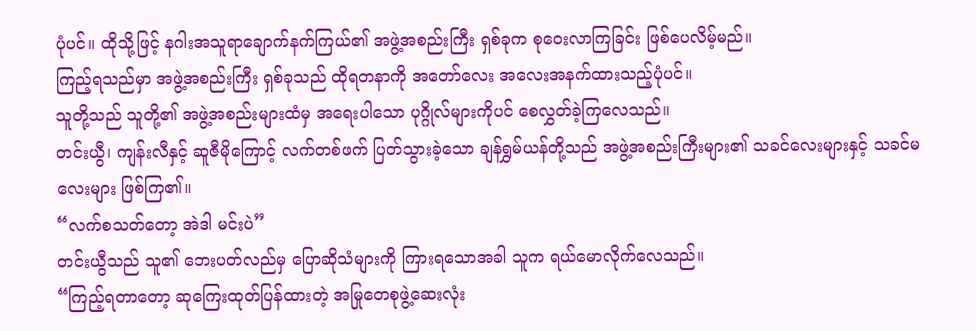ပုံပင်။ ထိုသို့ဖြင့် နဂါးအသူရာချောက်နက်ကြယ်၏ အဖွဲ့အစည်းကြီး ရှစ်ခုက စုဝေးလာကြခြင်း ဖြစ်ပေလိမ့်မည်။
ကြည့်ရသည်မှာ အဖွဲ့အစည်းကြီး ရှစ်ခုသည် ထိုရတနာကို အတော်လေး အလေးအနက်ထားသည့်ပုံပင်။
သူတို့သည် သူတို့၏ အဖွဲ့အစည်းများထံမှ အရေးပါသော ပုဂ္ဂိုလ်များကိုပင် စေလွှတ်ခဲ့ကြလေသည်။
တင်းယွီ၊ ကျန်းလီနှင့် ဆူဇီမိုကြောင့် လက်တစ်ဖက် ပြတ်သွားခဲ့သော ချန်ရွှမ်ယန်တို့သည် အဖွဲ့အစည်းကြီးများ၏ သခင်လေးများနှင့် သခင်မလေးများ ဖြစ်ကြ၏။
“လက်စသတ်တော့ အဲဒါ မင်းပဲ”
တင်းယွီသည် သူ၏ ဘေးပတ်လည်မှ ပြောဆိုသံများကို ကြားရသောအခါ သူက ရယ်မောလိုက်လေသည်။
“ကြည့်ရတာတော့ ဆုကြေးထုတ်ပြန်ထားတဲ့ အမြုတေစုဖွဲ့ဆေးလုံး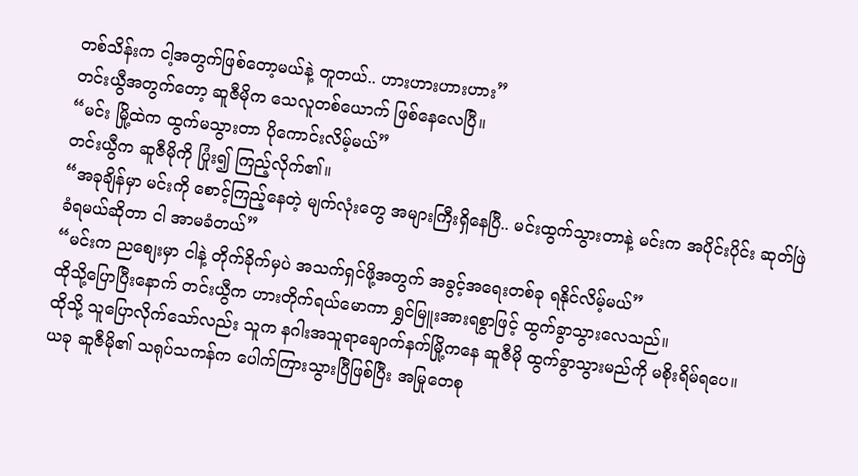တစ်သိန်းက ငါ့အတွက်ဖြစ်တော့မယ်နဲ့ တူတယ်.. ဟားဟားဟားဟား”
တင်းယွီအတွက်တော့ ဆူဇီမိုက သေလူတစ်ယောက် ဖြစ်နေလေပြီ။
“မင်း မြို့ထဲက ထွက်မသွားတာ ပိုကောင်းလိမ့်မယ်”
တင်းယွီက ဆူဇီမိုကို ပြုံး၍ ကြည့်လိုက်၏။
“အခုချိန်မှာ မင်းကို စောင့်ကြည့်နေတဲ့ မျက်လုံးတွေ အများကြီးရှိနေပြီ.. မင်းထွက်သွားတာနဲ့ မင်းက အပိုင်းပိုင်း ဆုတ်ဖြဲခံရမယ်ဆိုတာ ငါ အာမခံတယ်”
“မင်းက ညစျေးမှာ ငါနဲ့ တိုက်ခိုက်မှပဲ အသက်ရှင်ဖို့အတွက် အခွင့်အရေးတစ်ခု ရနိုင်လိမ့်မယ်”
ထိုသို့ပြောပြီးနောက် တင်းယွီက ဟားတိုက်ရယ်မောကာ ရွှင်မြူးအားရစွာဖြင့် ထွက်ခွာသွားလေသည်။
ထိုသို့ သူပြောလိုက်သော်လည်း သူက နဂါးအသူရာချောက်နက်မြို့ကနေ ဆူဇီမို ထွက်ခွာသွားမည်ကို မစိုးရိမ်ရပေ။
ယခု ဆူဇီမို၏ သရုပ်သကန်က ပေါက်ကြားသွားပြီဖြစ်ပြီး အမြုတေစု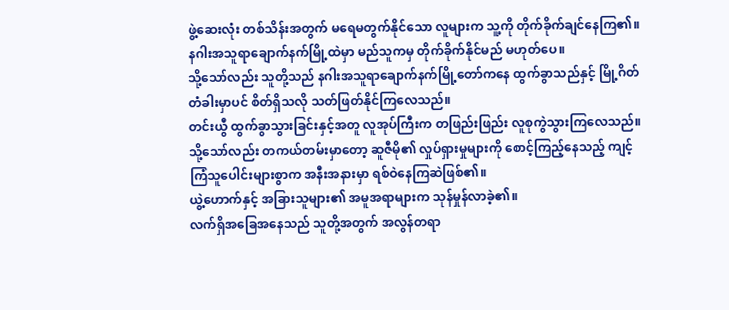ဖွဲ့ဆေးလုံး တစ်သိန်းအတွက် မရေမတွက်နိုင်သော လူများက သူ့ကို တိုက်ခိုက်ချင်နေကြ၏။
နဂါးအသူရာချောက်နက်မြို့ထဲမှာ မည်သူကမှ တိုက်ခိုက်နိုင်မည် မဟုတ်ပေ။
သို့သော်လည်း သူတို့သည် နဂါးအသူရာချောက်နက်မြို့တော်ကနေ ထွက်ခွာသည်နှင့် မြို့ဂိတ်တံခါးမှာပင် စိတ်ရှိသလို သတ်ဖြတ်နိုင်ကြလေသည်။
တင်းယွီ ထွက်ခွာသွားခြင်းနှင့်အတူ လူအုပ်ကြီးက တဖြည်းဖြည်း လူစုကွဲသွားကြလေသည်။
သို့သော်လည်း တကယ်တမ်းမှာတော့ ဆူဇီမို၏ လှုပ်ရှားမှုများကို စောင့်ကြည့်နေသည့် ကျင့်ကြံသူပေါင်းများစွာက အနီးအနားမှာ ရစ်ဝဲနေကြဆဲဖြစ်၏။
ယွဲ့ဟောက်နှင့် အခြားသူများ၏ အမူအရာများက သုန်မှုန်လာခဲ့၏။
လက်ရှိအခြေအနေသည် သူတို့အတွက် အလွန်တရာ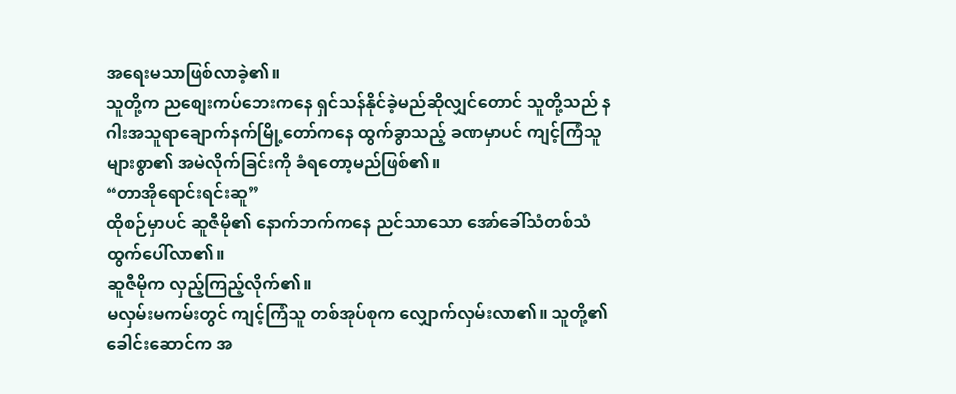အရေးမသာဖြစ်လာခဲ့၏။
သူတို့က ညစျေးကပ်ဘေးကနေ ရှင်သန်နိုင်ခဲ့မည်ဆိုလျှင်တောင် သူတို့သည် နဂါးအသူရာချောက်နက်မြို့တော်ကနေ ထွက်ခွာသည့် ခဏမှာပင် ကျင့်ကြံသူများစွာ၏ အမဲလိုက်ခြင်းကို ခံရတော့မည်ဖြစ်၏။
“တာအိုရောင်းရင်းဆူ”
ထိုစဉ်မှာပင် ဆူဇီမို၏ နောက်ဘက်ကနေ ညင်သာသော အော်ခေါ်သံတစ်သံ ထွက်ပေါ်လာ၏။
ဆူဇီမိုက လှည့်ကြည့်လိုက်၏။
မလှမ်းမကမ်းတွင် ကျင့်ကြံသူ တစ်အုပ်စုက လျှောက်လှမ်းလာ၏။ သူတို့၏ ခေါင်းဆောင်က အ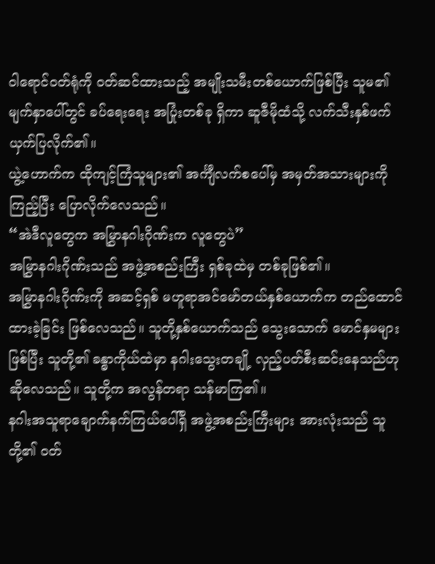ဝါရောင်ဝတ်ရုံကို ဝတ်ဆင်ထားသည့် အမျိုးသမီးတစ်ယောက်ဖြစ်ပြီး သူမ၏ မျက်နှာပေါ်တွင် ခပ်ရေးရေး အပြုံးတစ်ခု ရှိကာ ဆူဇီမိုထံသို့ လက်သီးနှစ်ဖက် ယှက်ပြလိုက်၏။
ယွဲ့ဟောက်က ထိုကျင့်ကြံသူများ၏ အင်္ကျီလက်စပေါ်မှ အမှတ်အသားများကို ကြည့်ပြီး ပြောလိုက်လေသည်။
“အဲဒီလူတွေက အမြွှာနဂါးဂိုဏ်းက လူတွေပဲ”
အမြွှာနဂါးဂိုဏ်းသည် အဖွဲ့အစည်းကြီး ရှစ်ခုထဲမှ တစ်ခုဖြစ်၏။
အမြွှာနဂါးဂိုဏ်းကို အဆင့်ရှစ် မဟူရာအင်မော်တယ်နှစ်ယောက်က တည်ထောင်ထားခဲ့ခြင်း ဖြစ်လေသည်။ သူတို့နှစ်ယောက်သည် သွေးသောက် မောင်နှမများဖြစ်ပြီး သူတို့၏ ခန္ဓာကိုယ်ထဲမှာ နဂါးသွေးတချို့ လှည့်ပတ်စီးဆင်းနေသည်ဟု ဆိုလေသည်။ သူတို့က အလွန်တရာ သန်မာကြ၏။
နဂါးအသူရာချောက်နက်ကြယ်ပေါ်ရှိ အဖွဲ့အစည်းကြီးများ အားလုံးသည် သူတို့၏ ဝတ်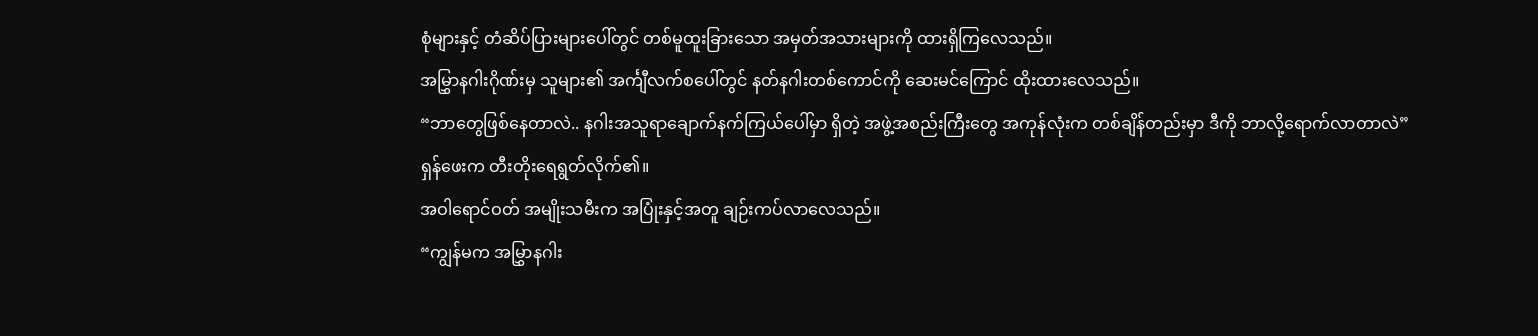စုံများနှင့် တံဆိပ်ပြားများပေါ်တွင် တစ်မူထူးခြားသော အမှတ်အသားများကို ထားရှိကြလေသည်။
အမြွှာနဂါးဂိုဏ်းမှ သူများ၏ အင်္ကျီလက်စပေါ်တွင် နတ်နဂါးတစ်ကောင်ကို ဆေးမင်ကြောင် ထိုးထားလေသည်။
“ဘာတွေဖြစ်နေတာလဲ.. နဂါးအသူရာချောက်နက်ကြယ်ပေါ်မှာ ရှိတဲ့ အဖွဲ့အစည်းကြီးတွေ အကုန်လုံးက တစ်ချိန်တည်းမှာ ဒီကို ဘာလို့ရောက်လာတာလဲ”
ရှန်ဖေးက တီးတိုးရေရွတ်လိုက်၏။
အဝါရောင်ဝတ် အမျိုးသမီးက အပြုံးနှင့်အတူ ချဉ်းကပ်လာလေသည်။
“ကျွန်မက အမြွှာနဂါး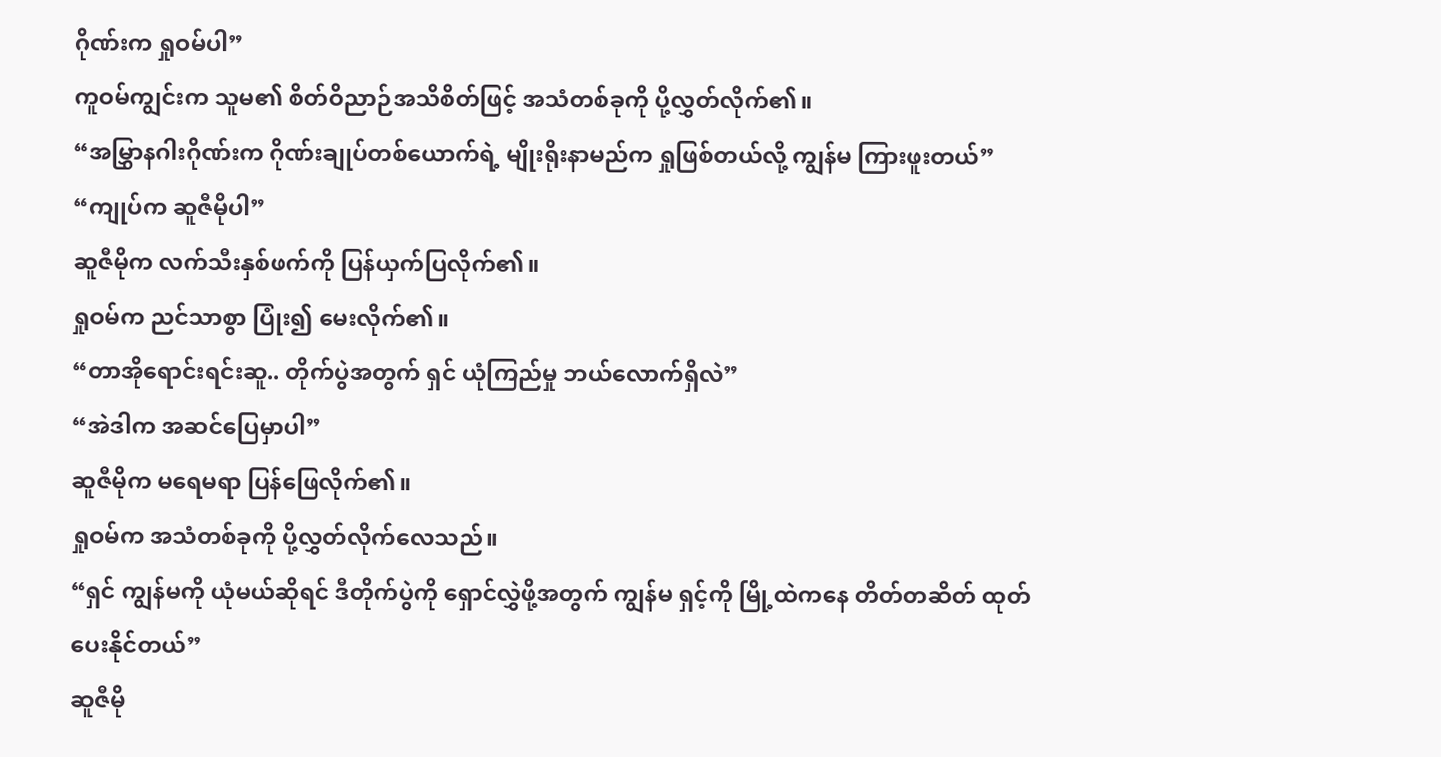ဂိုဏ်းက ရှုဝမ်ပါ”
ကူဝမ်ကျွင်းက သူမ၏ စိတ်ဝိညာဉ်အသိစိတ်ဖြင့် အသံတစ်ခုကို ပို့လွှတ်လိုက်၏။
“အမြွှာနဂါးဂိုဏ်းက ဂိုဏ်းချုပ်တစ်ယောက်ရဲ့ မျိုးရိုးနာမည်က ရှုဖြစ်တယ်လို့ ကျွန်မ ကြားဖူးတယ်”
“ကျုပ်က ဆူဇီမိုပါ”
ဆူဇီမိုက လက်သီးနှစ်ဖက်ကို ပြန်ယှက်ပြလိုက်၏။
ရှုဝမ်က ညင်သာစွာ ပြုံး၍ မေးလိုက်၏။
“တာအိုရောင်းရင်းဆူ.. တိုက်ပွဲအတွက် ရှင် ယုံကြည်မှု ဘယ်လောက်ရှိလဲ”
“အဲဒါက အဆင်ပြေမှာပါ”
ဆူဇီမိုက မရေမရာ ပြန်ဖြေလိုက်၏။
ရှုဝမ်က အသံတစ်ခုကို ပို့လွှတ်လိုက်လေသည်။
“ရှင် ကျွန်မကို ယုံမယ်ဆိုရင် ဒီတိုက်ပွဲကို ရှောင်လွှဲဖို့အတွက် ကျွန်မ ရှင့်ကို မြို့ထဲကနေ တိတ်တဆိတ် ထုတ်ပေးနိုင်တယ်”
ဆူဇီမို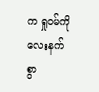က ရှုဝမ်ကို လေးနက်စွာ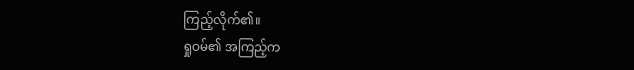ကြည့်လိုက်၏။
ရှုဝမ်၏ အကြည့်က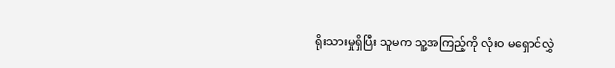ရိုးသားမှုရှိပြီး သူမက သူ့အကြည့်ကို လုံးဝ မရှောင်လွှဲ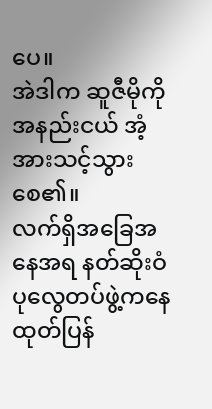ပေ။
အဲဒါက ဆူဇီမိုကို အနည်းငယ် အံ့အားသင့်သွားစေ၏။
လက်ရှိအခြေအနေအရ နတ်ဆိုးဝံပုလွေတပ်ဖွဲ့ကနေ ထုတ်ပြန်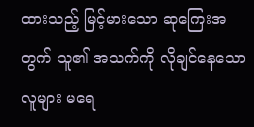ထားသည့် မြင့်မားသော ဆုကြေးအတွက် သူ၏ အသက်ကို လိုချင်နေသော လူများ မရေ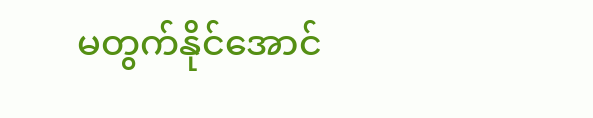မတွက်နိုင်အောင်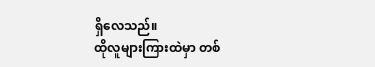ရှိလေသည်။
ထိုလူများကြားထဲမှာ တစ်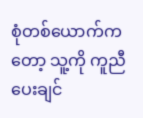စုံတစ်ယောက်ကတော့ သူ့ကို ကူညီပေးချင်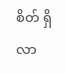စိတ် ရှိလာ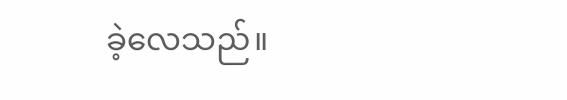ခဲ့လေသည်။